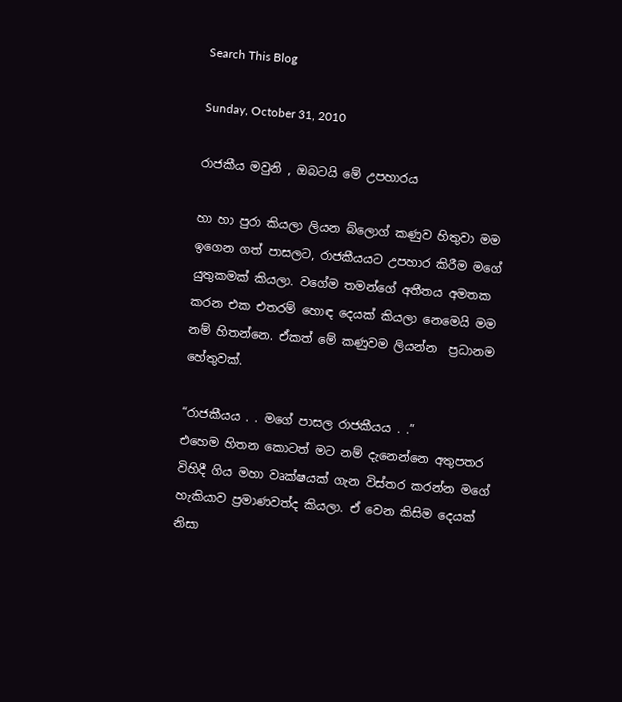Search This Blog

Sunday, October 31, 2010

රාජකීය මවුනි , ඔබටයි මේ උපහාරය

හා හා පුරා කියලා ලියන බ්ලොග් කණුව හිතුවා මම ඉගෙන ගත් පාසලට, රාජකීයයට උපහාර කිරීම මගේ යුතුකමක් කියලා. වගේම තමන්ගේ අතීතය අමතක කරන එක එතරම් හොඳ දෙයක් කියලා නෙමෙයි මම නම් හිතන්නෙ. ඒකත් මේ කණුවම ලියන්න  ප්‍රධානම හේතුවක්.

“රාජකීයය . . මගේ පාසල රාජකීයය . .”
එහෙම හිතන කොටත් මට නම් දැනෙන්නෙ අතුපතර විහිදී ගිය මහා වෘක්ෂයක් ගැන විස්තර කරන්න මගේ හැකියාව ප්‍රමාණවත්ද කියලා. ඒ වෙන කිසිම දෙයක් නිසා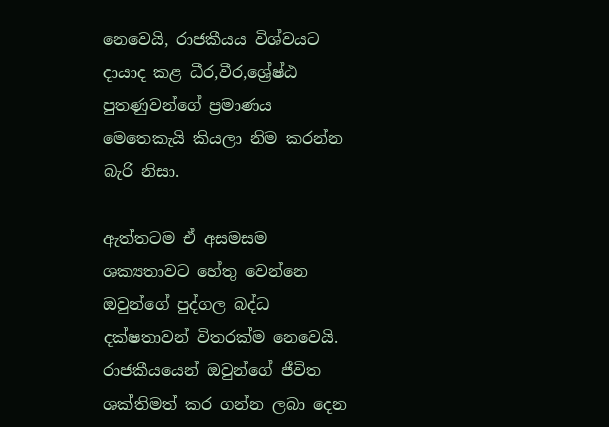නෙවෙයි, රාජකීයය විශ්වයට දායාද කළ ධීර,වීර,ශ්‍රේෂ්ඨ පුතණුවන්ගේ ප්‍රමාණය මෙතෙකැයි කියලා නිම කරන්න බැරි නිසා.

ඇත්තටම ඒ අසමසම ශක්‍යතාවට හේතු වෙන්නෙ ඔවුන්ගේ පුද්ගල බද්ධ දක්ෂතාවන් විතරක්ම නෙවෙයි. රාජකීයයෙන් ඔවුන්ගේ ජීවිත ශක්තිමත් කර ගන්න ලබා දෙන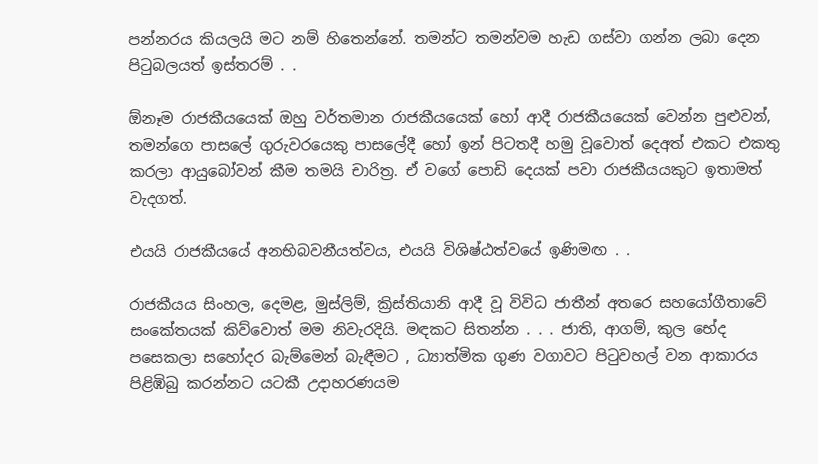පන්නරය කියලයි මට නම් හිතෙන්නේ. තමන්ට තමන්වම හැඩ ගස්වා ගන්න ලබා දෙන පිටුබලයත් ඉස්තරම් . .

ඕනෑම රාජකීයයෙක් ඔහු වර්තමාන රාජකීයයෙක් හෝ ආදී රාජකීයයෙක් වෙන්න පුළුවන්, තමන්ගෙ පාසලේ ගුරුවරයෙකු පාසලේදී හෝ ඉන් පිටතදී හමු වූවොත් දෙඅත් එකට එකතු කරලා ආයුබෝවන් කීම තමයි චාරිත්‍ර. ඒ වගේ පොඩි දෙයක් පවා රාජකීයයකුට ඉතාමත් වැදගත්.

එයයි රාජකීයයේ අනභිබවනීයත්වය, එයයි විශිෂ්ඨත්වයේ ඉණිමඟ . .

රාජකීයය සිංහල, දෙමළ, මුස්ලිම්, ක්‍රිස්තියානි ආදී වූ විවිධ ජාතීන් අතරෙ සහයෝගීතාවේ සංකේතයක් කිව්වොත් මම නිවැරදියි. මඳකට සිතන්න . . . ජාති, ආගම්, කුල භේද පසෙකලා සහෝදර බැම්මෙන් බැඳීමට , ධ්‍යාත්මික ගුණ වගාවට පිටුවහල් වන ආකාරය පිළිඹිබු කරන්නට යටකී උදාහරණයම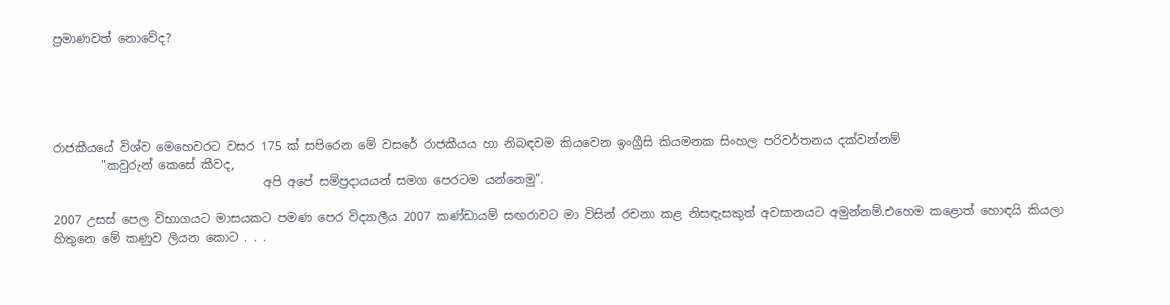ප්‍රමාණවත් නොවේද?





රාජකීයයේ විශ්ව මෙහෙවරට වසර 175 ක් සපිරෙන මේ වසරේ රාජකීයය හා නිබඳවම කියවෙන ඉංග්‍රීසි කියමනක සිංහල පරිවර්තනය දක්වන්නම්
        "කවුරුන් කෙසේ කීවද,
                                   අපි අපේ සම්ප්‍රදායයන් සමග පෙරටම යන්නෙමු".

2007 උසස් පෙල විභාගයට මාසයකට පමණ පෙර විද්‍යාලීය 2007 කණ්ඩායම් සඟරාවට මා විසින් රචනා කළ නිසඳැසකුත් අවසානයට අමුන්නම්.එහෙම කළොත් හොඳයි කියලා හිතුනෙ මේ කණුව ලියන කොට . . .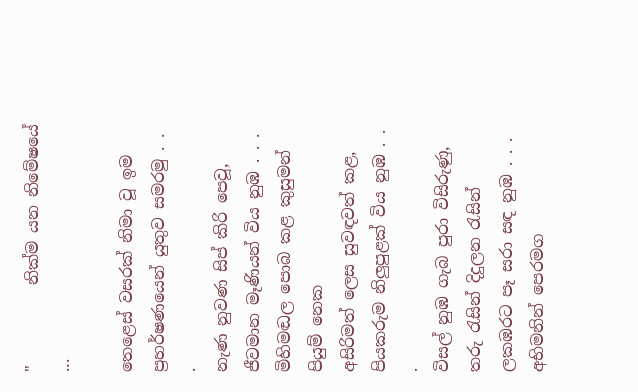"          නික්ම යන නිමේෂයේ ...

තෙළෙස් වසරක් නිමා වූ ඉම
ප්‍රහර්ෂණයෙන් යුතුව සමරමු . . .
නැණ නුවණ සිප් කිරි පෙවූ,
ජීවමාන මෑණියන් විය නුඹ . . .
මිහිමඬල පොබ කළ කුසුමන් පියුම් නෙක
අසිරිමත් ලෙස සුවඳවත් කළ,
පියකරුම නිලුපුළක් විය නුඹ . . .
විසල් නුඹ ගැබ පුරා විසිරුණු,
තරු රැසින් දිදුලන රැසින්
ලකඹරට පෑ සරා සඳ නුඹ . . .
අභිමනින් පෙරමග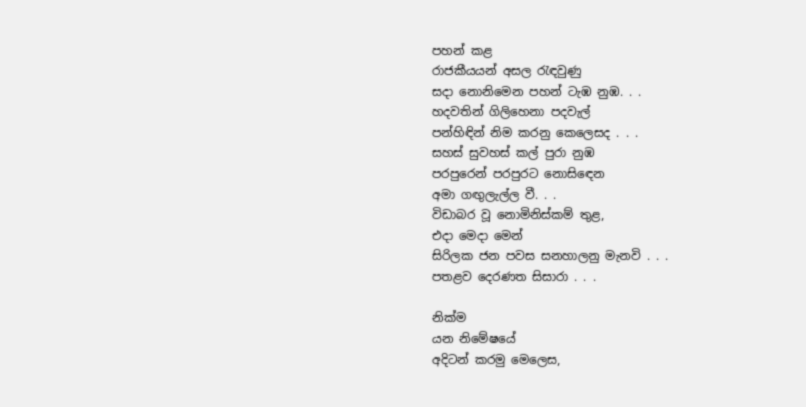පහන් කළ
රාජකීයයන් අසල රැඳවුණු
සදා නොනිමෙන පහන් ටැඹ නුඹ. . .
හදවතින් ගිලිහෙනා පදවැල්
පන්හිඳින් නිම කරනු කෙලෙසද . . .
සහස් සුවහස් කල් පුරා නුඹ
පරපුරෙන් පරපුරට නොසිඳෙන
අමා ගඟුලැල්ල වී. . .
විඩාබර වූ නොමිනිස්කම් තුළ,
එදා මෙදා මෙන්
සිරිලක ජන පවස සනහාලනු මැනවි . . .
පතළව දෙරණත සිසාරා . . .

නික්ම
යන නිමේෂයේ
අදිටන් කරමු මෙලෙස,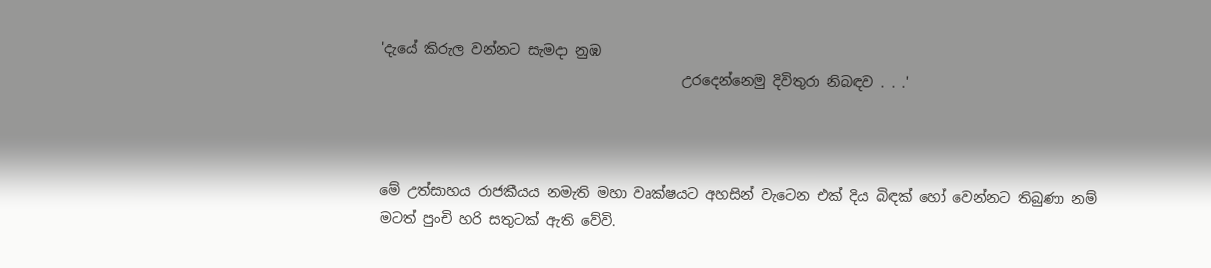'දැයේ කිරුල වන්නට සැමදා නුඹ
                                           උරදෙන්නෙමු දිවිතුරා නිබඳව . . .'



මේ උත්සාහය රාජකීයය නමැති මහා වෘක්ෂයට අහසින් වැටෙන එක් දිය බිඳක් හෝ වෙන්නට තිබුණා නම් මටත් පුංචි හරි සතුටක් ඇති වේවි.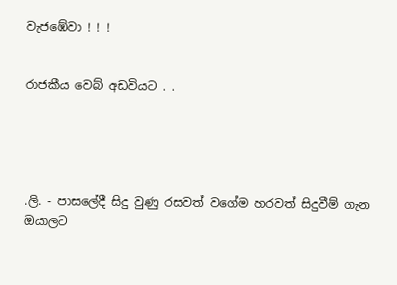වැජඹේවා ! ! !


රාජකීය වෙබ් අඩවියට . .





.ලි. - පාසලේදී සිදු වුණු රසවත් වගේම හරවත් සිදුවීම් ගැන ඔයාලට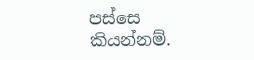පස්සෙ කියන්නම්.